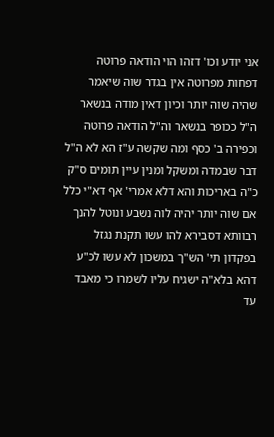אני יודע וכו' דזהו הוי הודאה פרוטה דפחות מפרוטה אין בגדר שוה שיאמר שהיה שוה יותר וכיון דאין מודה בנשאר ה"ל ככופר בנשאר וה"ל הודאה פרוטה וכפירה ב' כסף ומה שקשה ע"ז הא לא ה"ל דבר שבמדה ומשקל ומנין עיין תומים ס"ק כ"ה באריכות והא דלא אמרי' אף דא"י כלל אם שוה יותר יהיה לוה נשבע ונוטל להנך רבוותא דסבירא להו עשו תקנת נגזל בפקדון תי' הש"ך במשכון לא עשו לכ"ע דהא בלא"ה ישגיח עליו לשמרו כי מאבד עד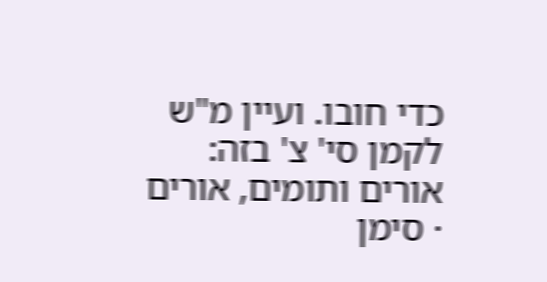כדי חובו. ועיין מ"ש לקמן סי' צ' בזה:
אורים ותומים, אורים · סימן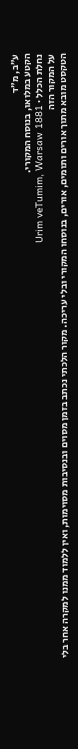ע״ב, מ״ד
הקטע במלואו, בנוסח המקורי.
נחלת הכלל · Urim veTumim, Warsaw 1881
על המקור הזה
הטקסט מובא מתוך אורים ותומים, אורים, בנוסחו המקורי ובלי עריכה. מקור הלכתי נכתב בזמן מסוים ובנסיבות מסוימות, ואין ללמוד ממנו למקרה אחר בלי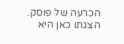הכרעה של פוסק. הצגתו כאן היא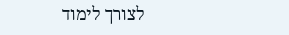לצורך לימוד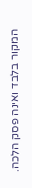המקור בלבד ואינה פסק הלכה.